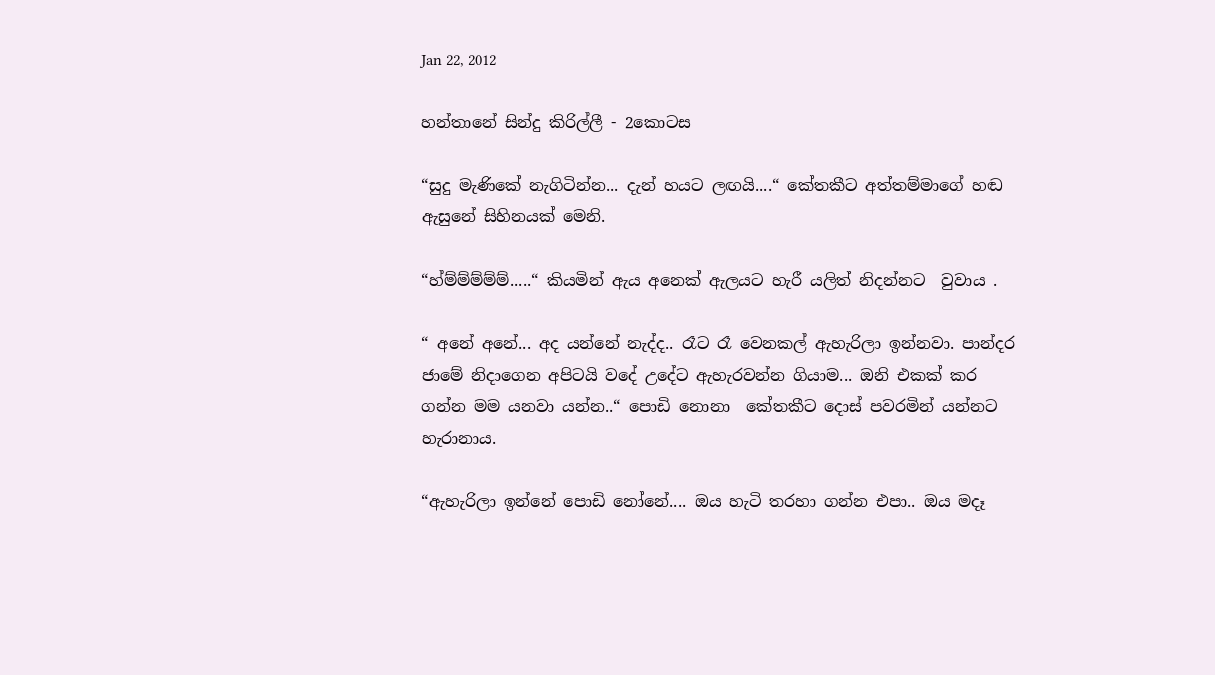Jan 22, 2012

හන්තානේ සින්දු කිරිල්ලී - 2කොටස

“සුදු මැණිකේ නැගිටින්න... දැන් හයට ලඟයි....“ කේතකීට අත්තම්මාගේ හඬ ඇසුනේ සිහිනයක් මෙනි.

“හ්ම්ම්ම්ම්ම්.....“ කියමින් ඇය අනෙක් ඇලයට හැරී යලිත් නිදන්නට  වුවාය .

“ අනේ අනේ... අද යන්නේ නැද්ද.. රෑට රෑ වෙනකල් ඇහැරිලා ඉන්නවා. පාන්දර ජාමේ නිදාගෙන අපිටයි වදේ උදේට ඇහැරවන්න ගියාම... ඔනි එකක් කර ගන්න මම යනවා යන්න..“ පොඩි නොනා  කේතකීට දොස් පවරමින් යන්නට හැරානාය.

“ඇහැරිලා ඉන්නේ පොඩි නෝනේ.... ඔය හැටි තරහා ගන්න එපා.. ඔය මදෑ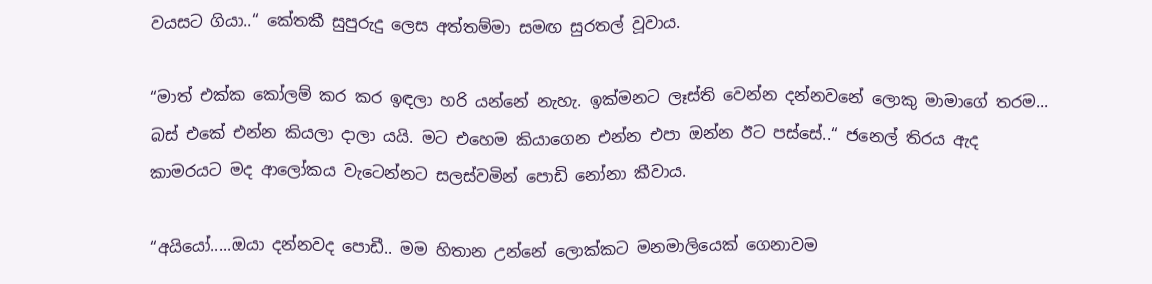වයසට ගියා..“ කේතකී සුපුරුදු ලෙස අත්තම්මා සමඟ සුරතල් වූවාය.

“මාත් එක්ක කෝලම් කර කර ඉඳලා හරි යන්නේ නැහැ. ඉක්මනට ලෑස්ති වෙන්න දන්නවනේ ලොකු මාමාගේ තරම... බස් එකේ එන්න කියලා දාලා යයි. මට එහෙම කියාගෙන එන්න එපා ඔන්න ඊට පස්සේ..“ ජනෙල් තිරය ඇද කාමරයට මද ආලෝකය වැටෙන්නට සලස්වමින් පොඩි නෝනා කීවාය.

“අයියෝ.....ඔයා දන්නවද පොඩී.. මම හිතාන උන්නේ ලොක්කට මනමාලියෙක් ගෙනාවම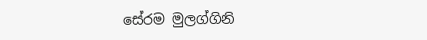සේරම මුලග්ගිනි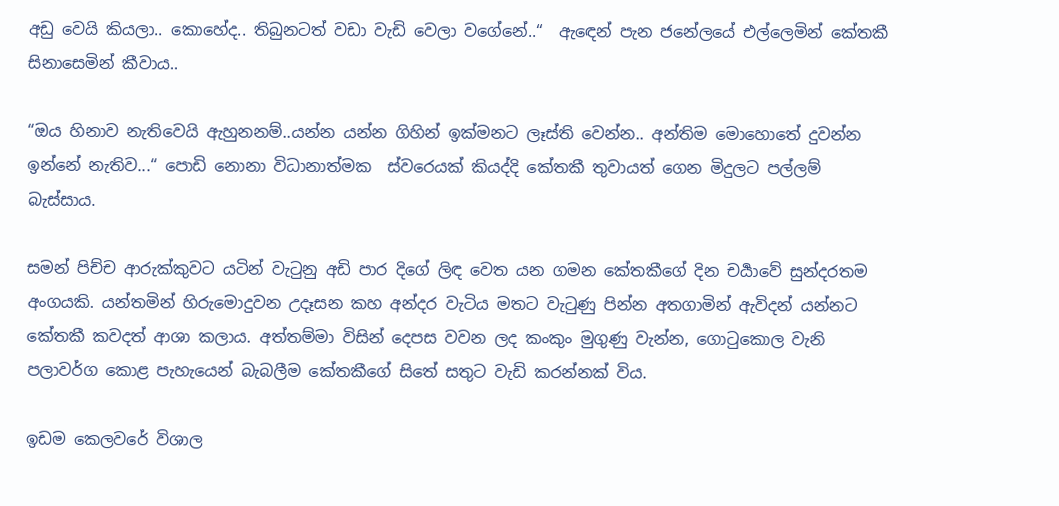අඩු වෙයි කියලා.. කොහේද.. තිබුනටත් වඩා වැඩි වෙලා වගේනේ..“  ඇඳෙන් පැන ජනේලයේ එල්ලෙමින් කේතකී සිනාසෙමින් කීවාය..

“ඔය හිනාව නැතිවෙයි ඇහුනනම්..යන්න යන්න ගිහින් ඉක්මනට ලෑස්ති වෙන්න.. අන්තිම මොහොතේ දුවන්න ඉන්නේ නැතිව...“ පොඩි නොනා විධානාත්මක  ස්වරෙයක් කියද්දි කේතකී තුවායත් ගෙන මිදුලට පල්ලම් බැස්සාය.

සමන් පිච්ච ආරුක්කුවට යටින් වැටුනු අඩි පාර දිගේ ලිඳ වෙත යන ගමන කේතකීගේ දින චර්‍යාවේ සුන්දරතම අංගයකි. යන්තමින් හිරුමොදුවන උදෑසන කහ අන්දර වැටිය මතට වැටුණු පින්න අතගාමින් ඇවිදන් යන්නට කේතකී කවදත් ආශා කලාය. අත්තම්මා විසින් දෙපස වවන ලද කංකුං මුගුණු වැන්න, ගොටුකොල වැනි පලාවර්ග කොළ පැහැයෙන් බැබලීම කේතකීගේ සිතේ සතුට වැඩි කරන්නක් විය.

ඉඩම කෙලවරේ විශාල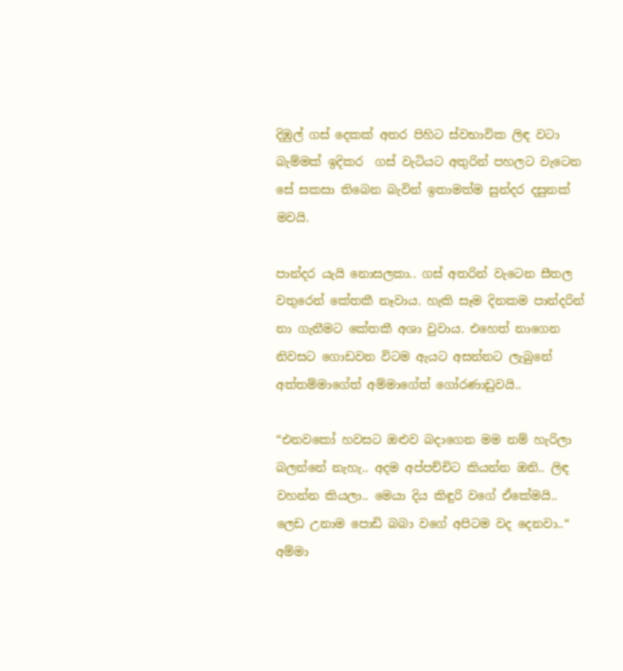දිඹුල් ගස් දෙකක් අතර පිහිට ස්වභාවික ලිඳ වටා බැම්මක් ඉදිකර  ගස් වැටියට අතුරින් පහලට වැටෙන සේ සකසා තිබෙන බැවින් ඉතාමත්ම සුන්දර දසුනක් මවයි.

පාන්දර යැයි නොසලකා.. ගස් අතරින් වැටෙන සීතල වතුරෙන් කේතකී නෑවාය. හැකි සෑම දිනකම පාන්දරින් නා ගැනීමට කේතකී අශා වුවාය. එහෙත් නාගෙන නිවසට ගොඩවන විටම ඇයට අසන්නට ලැබුනේ අත්තම්මාගේත් අම්මාගේත් ගෝරණාඩුවයි..

“එනවකෝ හවසට ඔළුව බදාගෙන මම නම් හැරිලා බලන්නේ නැහැ.. අදම අප්පච්චිට කියන්න ඔනි.. ලිඳ වහන්න කියලා.. මෙයා දිය කිඳුරි වගේ ඒකේමයි.. ලෙඩ උනාම පොඩි බබා වගේ අපිටම වද දෙනවා..“ අම්මා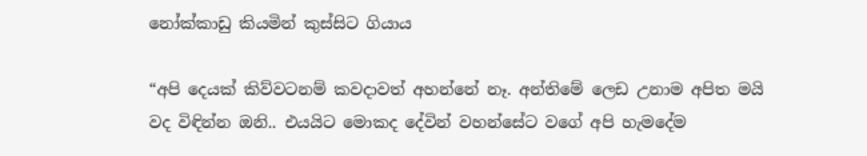නෝක්කාඩු කියමින් කුස්සිට ගියාය

“අපි දෙයක් කිව්වටනම් කවදාවත් අහන්නේ නෑ. අන්තිමේ ලෙඩ උනාම අපිත මයි වද විඳින්න ඔනි.. එයයිට මොකද දේවින් වහන්සේට වගේ අපි හැමදේම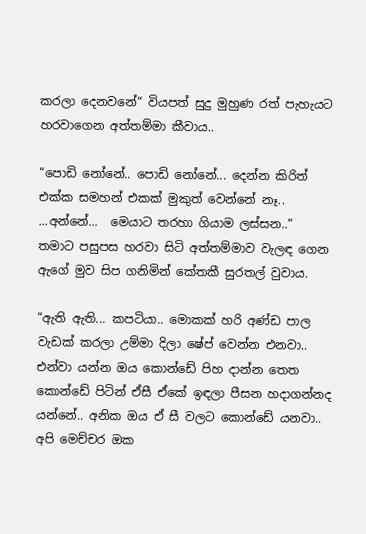කරලා දෙනවනේ“ වියපත් සුදු මුහුණ රත් පැහැයට හරවාගෙන අත්තම්මා කීවාය..

“පොඩි නෝනේ.. පොඩි නෝනේ... දෙන්න කිරිත් එක්ක සමහන් එකක් මුකුත් වෙන්නේ නෑ.. ...අන්නේ...  මෙයාට තරහා ගියාම ලස්සන..“  තමාට පසුපස හරවා සිටි අත්තම්මාව වැලඳ ගෙන ඇගේ මුව සිප ගනිමින් කේතකී සුරතල් වුවාය.

“ඇති ඇති... කපටියා.. මොකක් හරි අණ්ඩ පාල වැඩක් කරලා උම්මා දිලා ෂේප් වෙන්න එනවා.. එන්වා යන්න ඔය කොන්ඩේ පිහ දාන්න තෙත කොන්ඩේ පිටින් ඒසී ඒකේ ඉඳලා පීසන හදාගන්නද යන්නේ.. අනික ඔය ඒ සී වලට කොන්ඩේ යනවා.. අපි මෙච්චර ඔක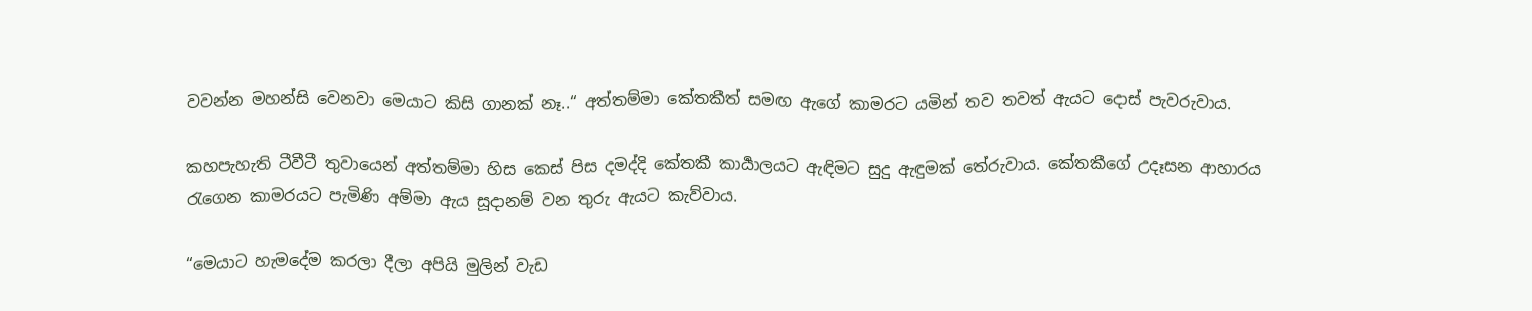වවන්න මහන්සි වෙනවා මෙයාට කිසි ගානක් නෑ..“ අත්තම්මා කේතකීත් සමඟ ඇගේ කාමරට යමින් තව තවත් ඇයට දොස් පැවරුවාය.

කහපැහැති ටීවීටී තුවායෙන් අත්තම්මා හිස කෙස් පිස දමද්දි කේතකී කාර්‍යාලයට ඇඳිමට සුදු ඇඳුමක් තේරුවාය. කේතකීගේ උදෑසන ආහාරය රැගෙන කාමරයට පැමිණි අම්මා ඇය සූදානම් වන තුරු ඇයට කැව්වාය.

“මෙයාට හැමදේම කරලා දීලා අපියි මුලින් වැඩ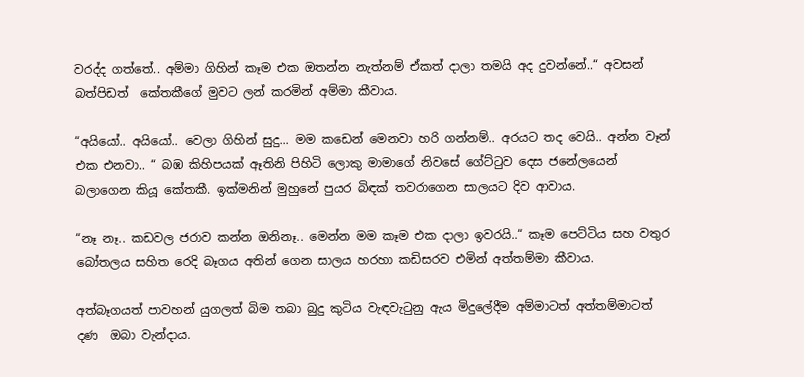වරද්ද ගත්තේ.. අම්මා ගිහින් කෑම එක ඔතන්න නැත්නම් ඒකත් දාලා තමයි අද දුවන්නේ..“ අවසන් බත්පිඩත්  කේතකීගේ මුවට ලන් කරමින් අම්මා කීවාය.

“අයියෝ.. අයියෝ.. වෙලා ගිහින් සුදු... මම කඩෙන් මෙනවා හරි ගන්නම්.. අරයට තද වෙයි.. අන්න වෑන් එක එනවා.. “ බඹ කිහිපයක් ඈතිනි පිහිටි ලොකු මාමාගේ නිවසේ ගේට්ටුව දෙස ජනේලයෙන් බලාගෙන කියූ කේතකී. ඉක්මනින් මුහුනේ පුයර බිඳක් තවරාගෙන සාලයට දිව ආවාය.

“නෑ නෑ.. කඩවල ජරාව කන්න ඔනිනෑ.. මෙන්න මම කෑම එක දාලා ඉවරයි..“ කෑම පෙට්ටිය සහ වතුර බෝතලය සහිත රෙදි බෑගය අතින් ගෙන සාලය හරහා කඩිසරව එමින් අත්තම්මා කීවාය.

අත්බෑගයත් පාවහන් යුගලත් බිම තබා බුදු කුටිය වැඳවැටුනු ඇය මිදුලේදීම අම්මාටත් අත්තම්මාටත් දණ  ඔබා වැන්දාය.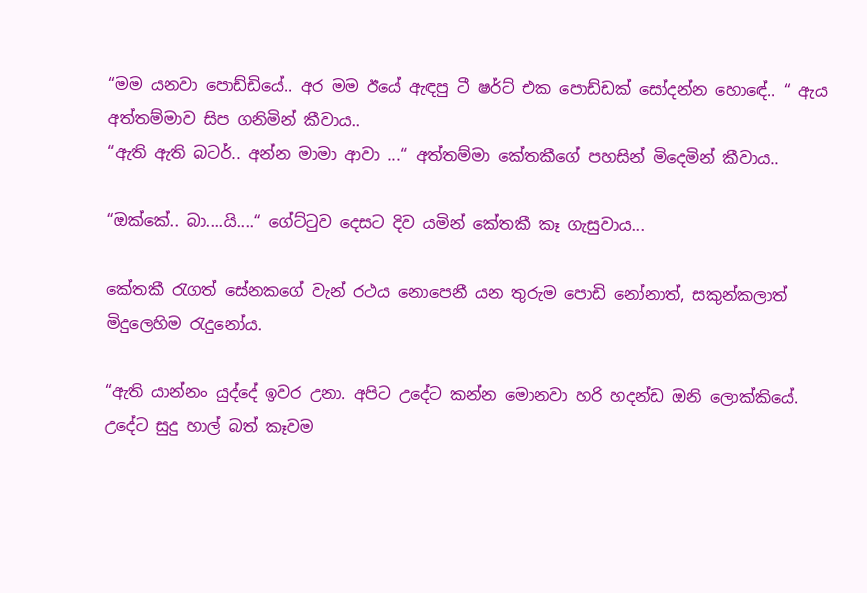“මම යනවා පොඩ්ඩියේ.. අර මම ඊයේ ඇඳපු ටී ෂර්ට් එක පොඩ්ඩක් සෝදන්න හොඳේ.. “ ඇය අත්තම්මාව සිප ගනිමින් කීවාය..
“ඇති ඇති බටර්.. අන්න මාමා ආවා ...“ අත්තම්මා කේතකීගේ පහසින් මිදෙමින් කීවාය..

“ඔක්කේ.. බා....යි....“ ගේට්ටුව දෙසට දිව යමින් කේතකී කෑ ගැසුවාය...

කේතකී රැගත් සේනකගේ වැන් රථය නොපෙනී යන තුරුම පොඩි නෝනාත්, සකුන්කලාත් මිදුලෙහිම රැදුනෝය.

“ඇති යාන්නං යුද්දේ ඉවර උනා. අපිට උදේට කන්න මොනවා හරි හදන්ඩ ඔනි ලොක්කියේ. උදේට සුදු හාල් බත් කෑවම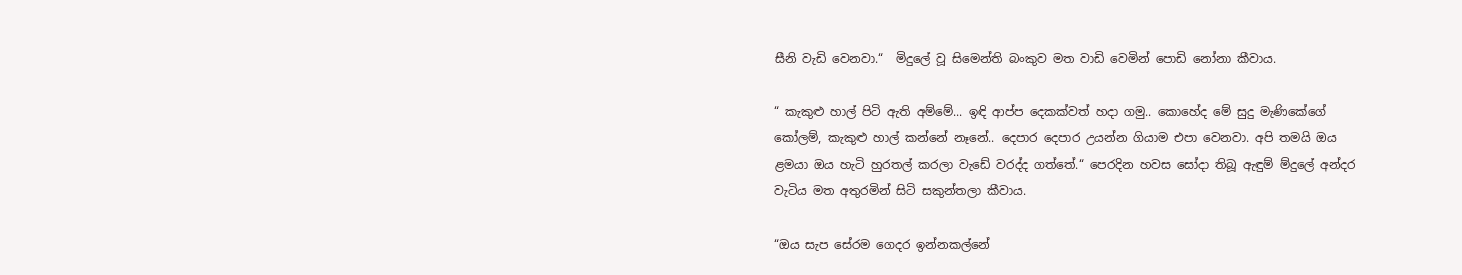සීනි වැඩි වෙනවා.“  මිදුලේ වූ සිමෙන්ති බංකුව මත වාඩි වෙමින් පොඩි නෝනා කීවාය.

“ කැකුළු හාල් පිටි ඇති අම්මේ... ඉඳි ආප්ප දෙකක්වත් හදා ගමු.. කොහේද මේ සුදු මැණිකේගේ කෝලම්, කැකුළු හාල් කන්නේ නෑනේ.. දෙපාර දෙපාර උයන්න ගියාම එපා වෙනවා. අපි තමයි ඔය ළමයා ඔය හැටි හුරතල් කරලා වැඩේ වරද්ද ගත්තේ.“ පෙරදින හවස සෝදා තිබූ ඇඳුම් ම්දුලේ අන්දර වැටිය මත අතුරමින් සිටි සකුන්තලා කීවාය.

“ඔය සැප සේරම ගෙදර ඉන්නකල්නේ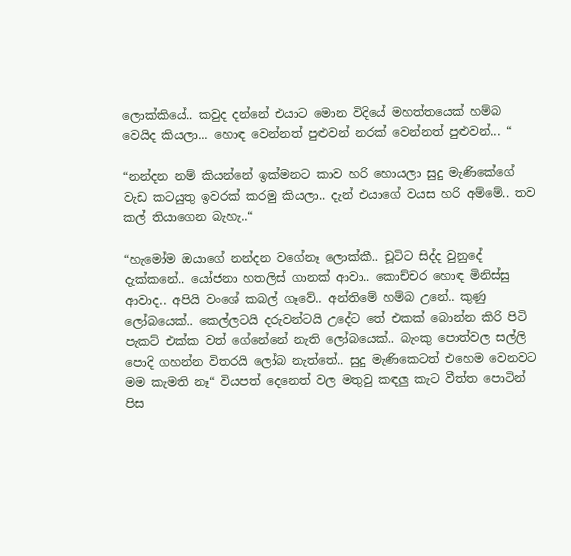ලොක්කියේ.. කවුද දන්නේ එයාට මොන විදියේ මහත්තයෙක් හම්බ වෙයිද කියලා... හොඳ වෙන්නත් පුළුවන් නරක් වෙන්නත් පුළුවන්... “

“නන්දන නම් කියන්නේ ඉක්මනට කාව හරි හොයලා සුදු මැණිකේගේ වැඩ කටයුතු ඉවරක් කරමු කියලා.. දැන් එයාගේ වයස හරි අම්මේ.. තව කල් තියාගෙන බැහැ..“

“හැමෝම ඔයාගේ නන්දන වගේනෑ ලොක්කී.. චූටිට සිද්ද වුනුදේ දැක්කනේ.. යෝජනා හතලිස් ගානක් ආවා.. කොච්චර හොඳ මිනිස්සු ආවාද.. අපියි වංශේ කබල් ගෑවේ.. අන්තිමේ හම්බ උනේ.. කුණු ලෝබයෙක්.. කෙල්ලටයි දරුවන්ටයි උදේට තේ එකක් බොන්න කිරි පිටි පැකට් එක්ක වත් ගේනේනේ නැති ලෝබයෙක්.. බැංකු පොත්වල සල්ලි පොදි ගහන්න විතරයි ලෝබ නැත්තේ.. සුදු මැණිකෙටත් එහෙම වෙනවට මම කැමති නෑ“ වියපත් දෙනෙත් වල මතුවු කඳලු කැට වීත්ත පොටින් පිස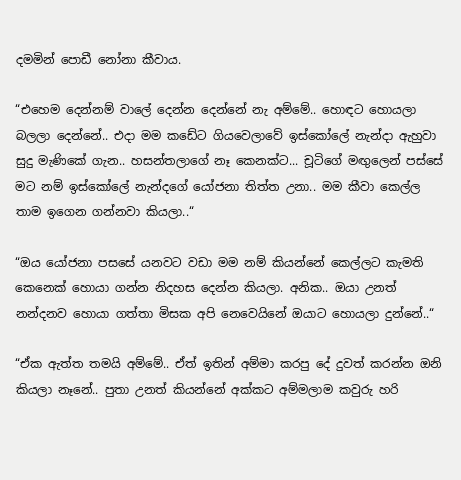දමමින් පොඩී නෝනා කීවාය.

“එහෙම දෙන්නම් වාලේ දෙන්න දෙන්නේ නැ අම්මේ.. හොඳට හොයලා බලලා දෙන්නේ.. එදා මම කඩේට ගියවෙලාවේ ඉස්කෝලේ නැන්දා ඇහුවා සුදු මැණිකේ ගැන.. හසන්තලාගේ නෑ කෙනක්ට... චූටිගේ මඟුලෙන් පස්සේ මට නම් ඉස්කෝලේ නැන්දගේ යෝජනා තිත්ත උනා.. මම කීවා කෙල්ල තාම ඉගෙන ගන්නවා කියලා..“

“ඔය යෝජනා පසසේ යනවට වඩා මම නම් කියන්නේ කෙල්ලට කැමති කෙනෙක් හොයා ගන්න නිදහස දෙන්න කියලා. අනික.. ඔයා උනත් නන්දනව හොයා ගත්තා මිසක අපි නෙවෙයිනේ ඔයාට හොයලා දුන්නේ..“

“ඒක ඇත්ත තමයි අම්මේ.. ඒත් ඉතින් අම්මා කරපු දේ දුවත් කරන්න ඔනි කියලා නෑනේ.. පුතා උනත් කියන්නේ අක්කට අම්මලාම කවුරු හරි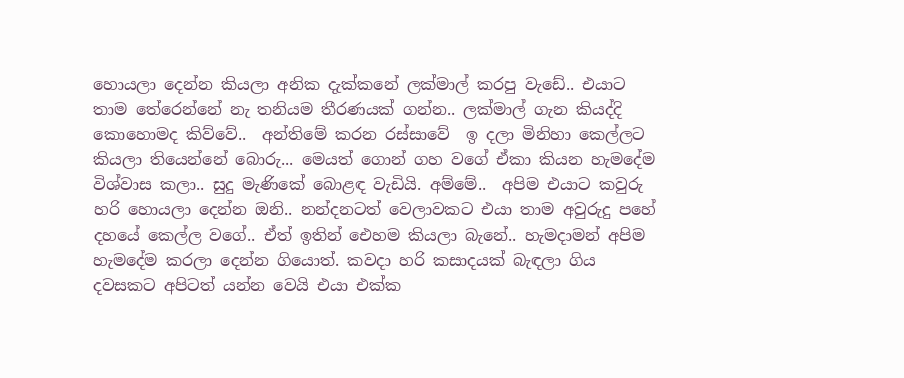හොයලා දෙන්න කියලා අනික දැක්කනේ ලක්මාල් කරපු වැඩේ.. එයාට තාම තේරෙන්නේ නැ තනියම තීරණයක් ගන්න.. ලක්මාල් ගැන කියද්දි කොහොමද කිව්වේ..  අන්තිමේ කරන රස්සාවේ  ඉ දලා මිනිහා කෙල්ලට කියලා තියෙන්නේ බොරු... මෙයත් ගොන් ගහ වගේ ඒකා කියන හැමදේම විශ්වාස කලා.. සුදු මැණිකේ බොළඳ වැඩියි. අම්මේ..  අපිම එයාට කවුරු හරි හොයලා දෙන්න ඔනි.. නන්දනටත් වෙලාවකට එයා තාම අවුරුදු පහේ දහයේ කෙල්ල වගේ.. ඒත් ඉතින් ඓහම කියලා බැනේ.. හැමදාමන් අපිම හැමදේම කරලා දෙන්න ගියොත්. කවදා හරි කසාදයක් බැඳලා ගිය දවසකට අපිටත් යන්න වෙයි එයා එක්ක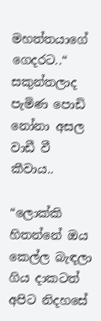මහත්තයාගේ ගෙදරට..“  සකුන්තලාද පැමිණ පොඩි නෝනා අසල වාඩී වී  කීවාය..

“ලොක්කි හිතන්නේ ඔය කෙල්ල බැඳලා ගිය දාකටත් අපිට නිදහසේ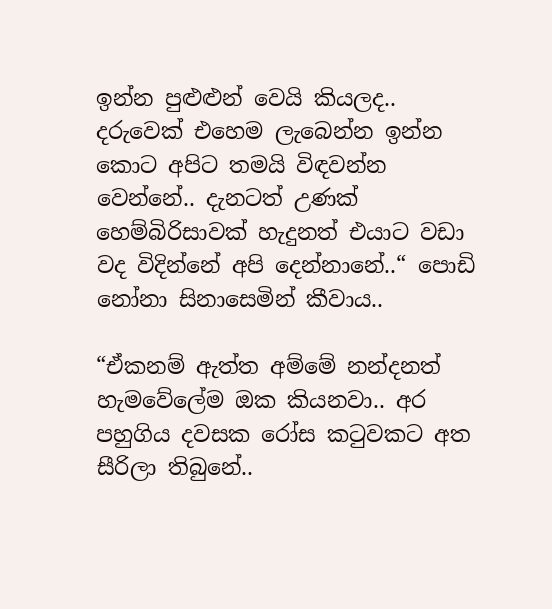ඉන්න පුළුළුන් වෙයි කියලද.. දරුවෙක් එහෙම ලැබෙන්න ඉන්න කොට අපිට තමයි විඳවන්න වෙන්නේ.. දැනටත් උණක් හෙම්බිරිසාවක් හැදුනත් එයාට වඩා වද විදින්නේ අපි දෙන්නානේ..“ පොඩි නෝනා සිනාසෙමින් කීවාය..

“ඒකනම් ඇත්ත අම්මේ නන්දනත් හැමවේලේම ඔක කියනවා.. අර පහුගිය දවසක රෝස කටුවකට අත සීරිලා තිබුනේ..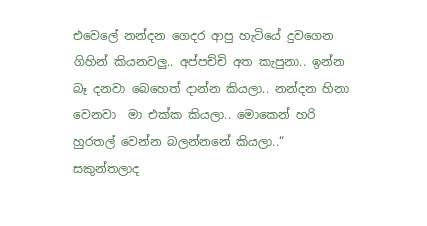එවෙලේ නන්දන ගෙදර ආපු හැටියේ දුවගෙන ගිහින් කියනවලු.. අප්පච්චි අත කැපුනා.. ඉන්න බෑ දනවා බෙහෙත් දාන්න කියලා.. නන්දන හිනා වෙනවා  මා එක්ක කියලා.. මොකෙන් හරි හුරතල් වෙන්න බලන්නනේ කියලා..“ සකුන්තලාද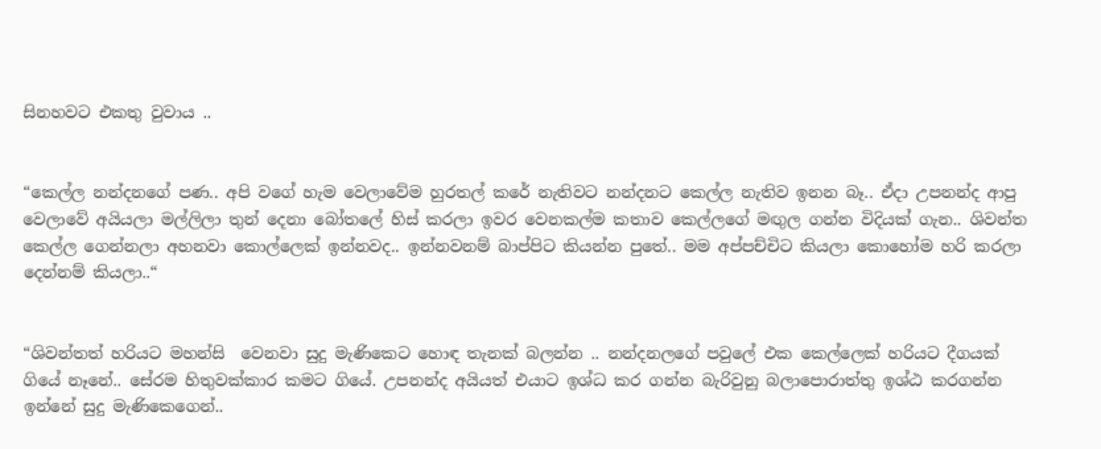සිනහවට එකතු වුවාය ..


“කෙල්ල නන්දනගේ පණ.. අපි වගේ හැම වෙලාවේම හුරතල් කරේ නැතිවට නන්දනට කෙල්ල නැතිව ඉනන බෑ.. ඒදා උපනන්ද ආපු වෙලාවේ අයියලා මල්ලිලා තුන් දෙනා බෝතලේ හිස් කරලා ඉවර වෙනකල්ම කතාව කෙල්ලගේ මඟුල ගන්න විදියක් ගැන.. ශිවන්ත කෙල්ල ගෙන්නලා අහනවා කොල්ලෙක් ඉන්නවද.. ඉන්නවනම් බාප්පිට කියන්න පුතේ.. මම අප්පච්චිට කියලා කොහෝම හරි කරලා දෙන්නම් කියලා..“


“ශිවන්තත් හරියට මහන්සි  වෙනවා සුදු මැණිකෙට හොඳ තැනක් බලන්න .. නන්දනලගේ පවුලේ එක කෙල්ලෙක් හරියට දීගයක් ගියේ නෑනේ.. සේරම හිතුවක්කාර කමට ගියේ. උපනන්ද අයියත් එයාට ඉශ්ධ කර ගන්න බැරිවුනු බලාපොරාත්තු ඉශ්ඨ කරගන්න ඉන්නේ සුදු මැණිකෙගෙන්..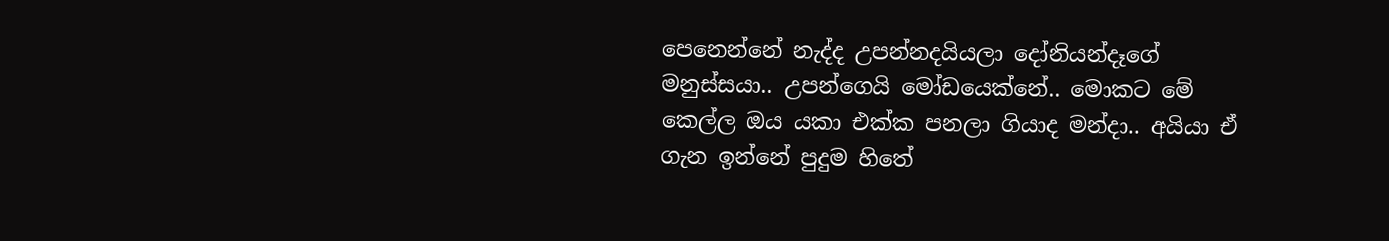පෙනෙන්නේ නැද්ද උපන්නදයියලා දෝනියන්දෑගේ මනුස්සයා.. උපන්ගෙයි මෝඩයෙක්නේ.. මොකට මේ කෙල්ල ඔය යකා එක්ක පනලා ගියාද මන්දා.. අයියා ඒ ගැන ඉන්නේ පුදුම හිතේ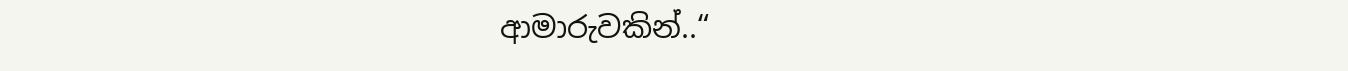ආමාරුවකින්..“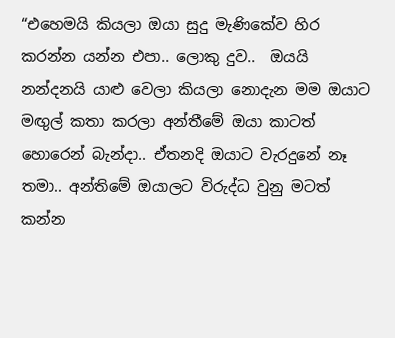“එහෙමයි කියලා ඔයා සුදු මැණිකේව හිර කරන්න යන්න එපා.. ලොකු දුව..  ඔයයි නන්දනයි යාළු වෙලා කියලා නොදැන මම ඔයාට මඟුල් කතා කරලා අන්තීමේ ඔයා කාටත් හොරෙන් බැන්දා.. ඒතනදි ඔයාට වැරදුනේ නෑ තමා.. අන්තිමේ ඔයාලට විරුද්ධ වුනු මටත් කන්න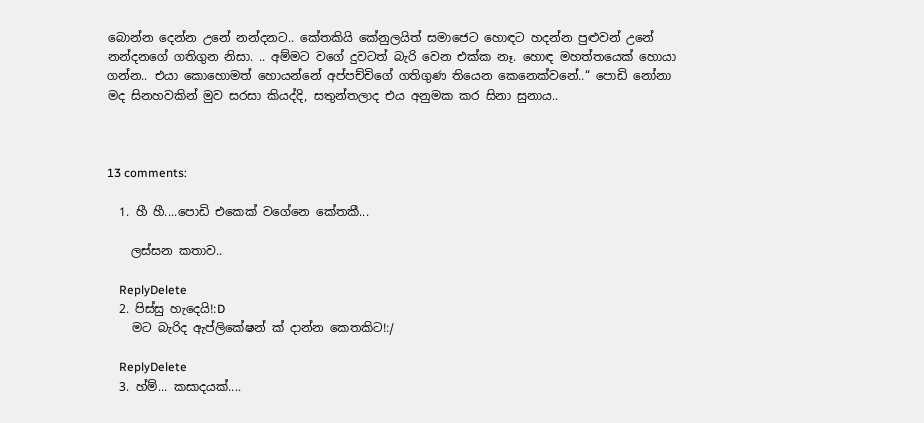බොන්න දෙන්න උනේ නන්දනට.. කේතකියි කේනුලයිත් සමාජෙට හොඳට හදන්න පුළුවන් උනේ නන්දනගේ ගතිගුන නිසා. .. අම්මට වගේ දුවටත් බැරි වෙන එක්ක නෑ. හොඳ මහත්තයෙක් හොයා ගන්න.. එයා කොහොමත් හොයන්නේ අප්පච්චිගේ ගතිගුණ තියෙන කෙනෙක්වනේ..“ පොඩි නෝනා මද සිනහවකින් මුව සරසා කියද්දි, සතුන්තලාද එය අනුමක කර සිනා සුනාය..



13 comments:

  1. හී හී....පොඩි එකෙක් වගේනෙ කේතකී...

    ලස්සන කතාව..

    ReplyDelete
  2. පිස්සු හැදෙයි!:D
    මට බැරිද ඇප්ලිකේෂන් ක් දාන්න කෙතකිට!:/

    ReplyDelete
  3. හ්ම්... කසාදයක්....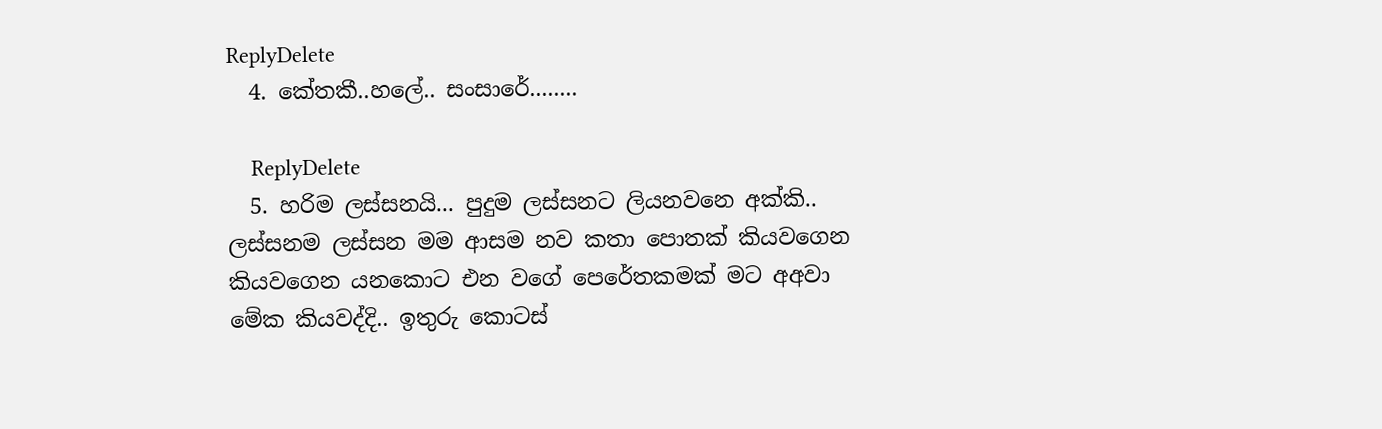ReplyDelete
  4. කේතකී..හලේ.. සංසාරේ........

    ReplyDelete
  5. හරිම ලස්සනයි... පුදුම ලස්සනට ලියනවනෙ අක්කි.. ලස්සනම ලස්සන මම ආසම නව කතා පොතක් කියවගෙන කියවගෙන යනකොට එන වගේ පෙරේතකමක් මට අඅවා මේක කියවද්දි.. ඉතුරු කොටස්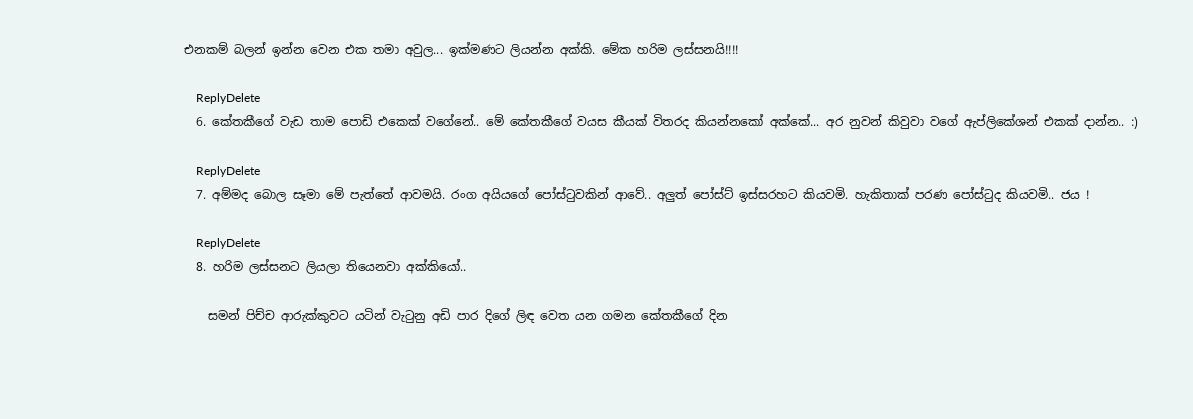එනකම් බලන් ඉන්න වෙන එක තමා අවුල... ඉක්මණට ලියන්න අක්කි. මේක හරිම ලස්සනයි!!!!

    ReplyDelete
  6. කේතකීගේ වැඩ තාම පොඩි එකෙක් වගේනේ.. මේ කේතකීගේ වයස කීයක් විතරද කියන්නකෝ අක්කේ... අර නුවන් කිවුවා වගේ ඇප්ලිකේශන් එකක් දාන්න.. :)

    ReplyDelete
  7. අම්මද බොල සෑමා මේ පැත්තේ ආවමයි. රංග අයියගේ පෝස්ටුවකින් ආවේ.. අලුත් පෝස්ට් ඉස්සරහට කියවමි. හැකිතාක් පරණ පෝස්ටුද කියවමි.. ජය !

    ReplyDelete
  8. හරිම ලස්සනට ලියලා තියෙනවා අක්කියෝ..

    සමන් පිච්ච ආරුක්කුවට යටින් වැටුනු අඩි පාර දිගේ ලිඳ වෙත යන ගමන කේතකීගේ දින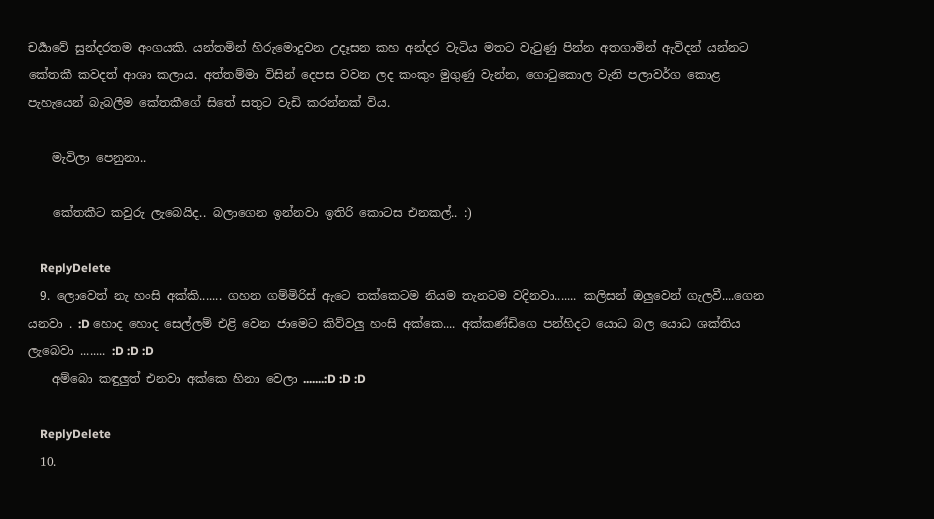චර්‍යාවේ සුන්දරතම අංගයකි. යන්තමින් හිරුමොදුවන උදෑසන කහ අන්දර වැටිය මතට වැටුණු පින්න අතගාමින් ඇවිදන් යන්නට කේතකී කවදත් ආශා කලාය. අත්තම්මා විසින් දෙපස වවන ලද කංකුං මුගුණු වැන්න, ගොටුකොල වැනි පලාවර්ග කොළ පැහැයෙන් බැබලීම කේතකීගේ සිතේ සතුට වැඩි කරන්නක් විය.

    මැවිලා පෙනුනා..

    කේතකීට කවුරු ලැබෙයිද.. බලාගෙන ඉන්නවා ඉතිරි කොටස එනකල්.. :)

    ReplyDelete
  9. ලොවෙත් නැ හංසි අක්කි....... ගහන ගම්මිරිස් ඇටෙ තක්කෙටම නියම තැනටම වදිනවා....... කලිසන් ඔලුවෙන් ගැලවී....ගෙන යනවා . :D හොද හොද සෙල්ලම් එළි වෙන ජාමෙට කිව්වලු හංසි අක්කෙ.... අක්කණ්ඩිගෙ පන්හිදට යොධ බල යොධ ශක්තිය ලැබෙවා ........ :D :D :D
    අම්බො කඳුලුත් එනවා අක්කෙ හිනා වෙලා .......:D :D :D

    ReplyDelete
  10.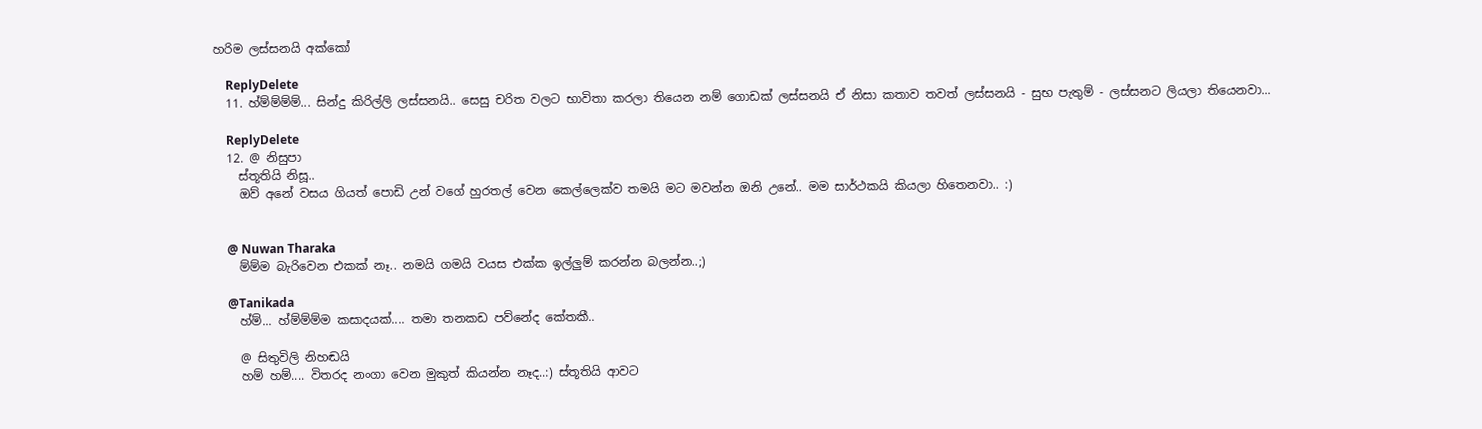හරිම ලස්සනයි අක්කෝ

    ReplyDelete
  11. හ්ම්ම්ම්ම්... සින්දු කිරිල්ලි ලස්සනයි.. සෙසු චරිත වලට භාවිතා කරලා තියෙන නම් ගොඩක් ලස්සනයි ඒ නිසා කතාව තවත් ලස්සනයි - සුභ පැතුම් - ලස්සනට ලියලා තියෙනවා...

    ReplyDelete
  12. @ නිසුපා
    ස්තූතියි නිසූ..
    ඔව් අනේ වසය ගියත් පොඩි උන් වගේ හුරතල් වෙන කෙල්ලෙක්ව තමයි මට මවන්න ඔනි උනේ.. මම සාර්ථකයි කියලා හිතෙනවා.. :)


    @ Nuwan Tharaka
    ම්ම්ම බැරිවෙන එකක් නෑ.. නමයි ගමයි වයස එක්ක ඉල්ලුම් කරන්න බලන්න..;)

    @Tanikada
    හ්ම්... හ්ම්ම්ම්ම කසාදයක්.... තමා තනකඩ පව්නේද කේතකී..

    @ සිතුවිලි නිහඬයි
    හම් හම්.... විතරද නංගා වෙන මුකුත් කියන්න නෑද..:) ස්තූතියි ආවට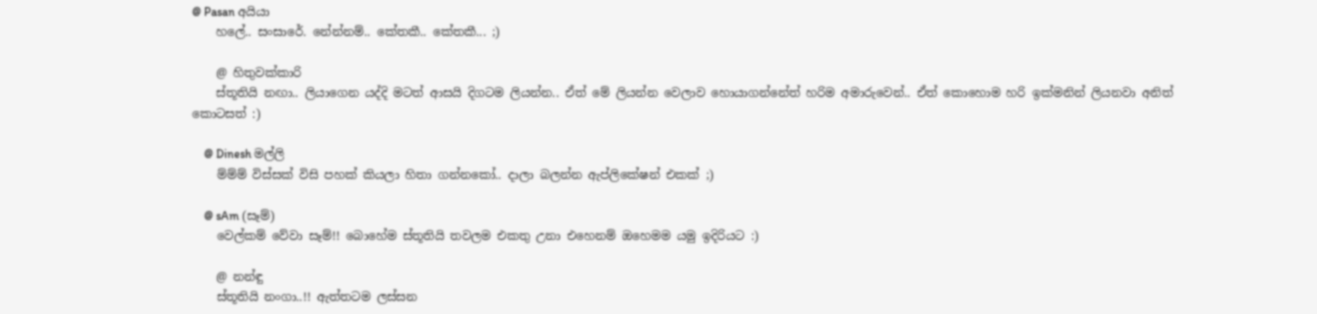@ Pasan අයියා
    හලේ.. සංසාරේ. නේන්නම්.. කේතකී.. කේතකී... ;)

    @ හිතුවක්කාරි
    ස්තූතියි නඟා.. ලියාගෙන යද්දි මටත් ආසයි දිගටම ලියන්න.. ඒත් මේ ලියන්න වෙලාව හොයාගන්නේත් හරිම අමාරුවෙන්.. ඒත් කොහොම හරි ඉක්මනින් ලියනවා අනිත් කොටසත් :)

    @ Dinesh මල්ලි
    ම්ම්ම් විස්සක් විසි පහක් කියලා හිතා ගන්නකෝ.. දාලා බලන්න ඇප්ලිකේෂන් එකක් ;)

    @ sAm (සෑම්)
    වෙල්කම් වේවා සෑම්!! බොහේම ස්තූතියි තවලම එකතු උනා එහෙනම් ඔහෙමම යමු ඉදිරියට :)

    @ නන්ඳු
    ස්තූතියි නංගා..!! ඇත්තටම ලස්සන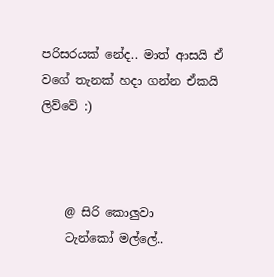පරිසරයක් නේද.. මාත් ආසයි ඒ වගේ තැනක් හදා ගන්න ඒකයි ලිව්වේ :)



    @ සිරි කොලුවා
    ටැන්කෝ මල්ලේ..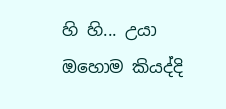හි හි... උයා ඔහොම කියද්දි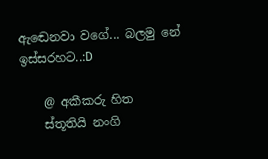ඇඬෙනවා වගේ... බලමු නේ ඉස්සරහට..:D

    @ අකීකරු හිත
    ස්තූතියි නංගි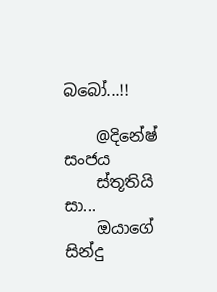බබෝ...!!

    @දිනේෂ් සංජය
    ස්තූතියි සා...
    ඔයාගේ සින්දු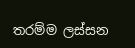තරම්ම ලස්සන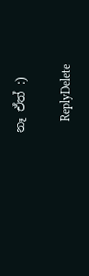නෑ ඒත් :)

    ReplyDelete